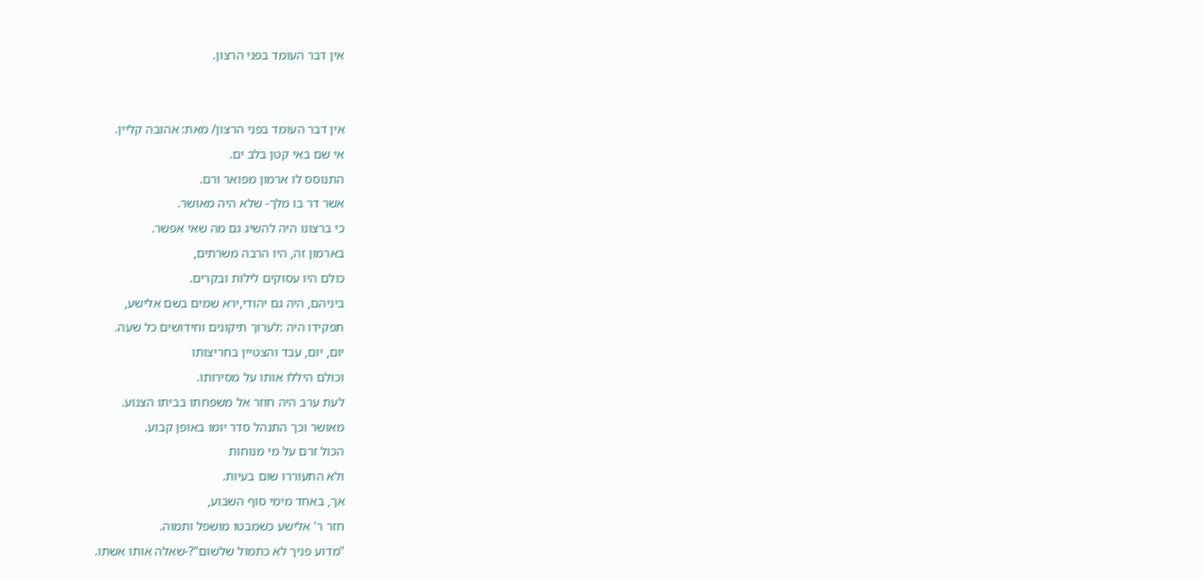אין דבר העומד בפני הרצון.


אין דבר העומד בפני הרצון/ מאת: אהובה קליין.
אי שם באי קטן בלב ים.
התנוסס לו ארמון מפואר ורם.
אשר דר בו מלך- שלא היה מאושר.
כי ברצונו היה להשיג גם מה שאי אפשר.
בארמון זה, היו הרבה משרתים,
כולם היו עסוקים לילות ובקרים.
ביניהם, היה גם יהודי,ירא שמים בשם אלישע,
תפקידו היה :לערוך תיקונים וחידושים כל שעה.
יום, יום, עבד והצטיין בחריצותו
וכולם היללו אותו על מסירותו.
לעת ערב היה חוזר אל משפחתו בביתו הצנוע.
מאושר וכך התנהל סדר יומו באופן קבוע.
הכול זרם על מי מנוחות
ולא התעוררו שום בעיות.
אך, באחד מימי סוף השבוע,
חזר ר' אלישע כשמבטו מושפל ותמוה.
"מדוע פניך לא כתמול שלשום"?-שאלה אותו אשתו.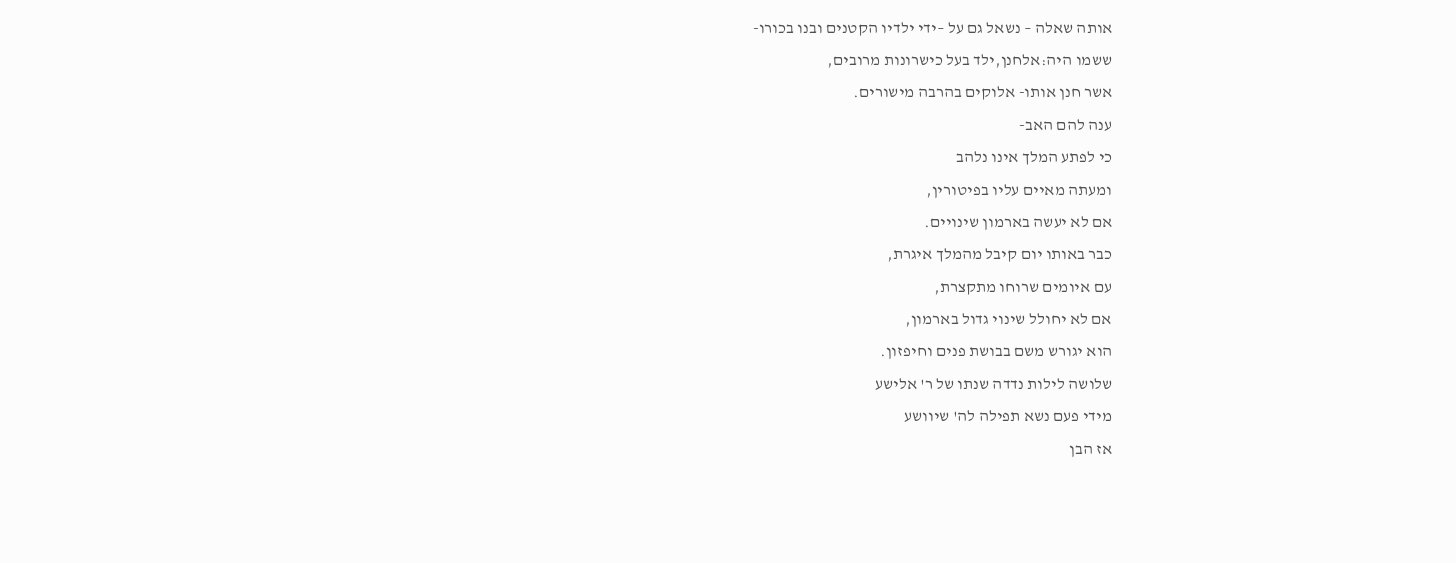אותה שאלה – נשאל גם על –ידי ילדיו הקטנים ובנו בכורו-
ששמו היה:אלחנן,ילד בעל כישרונות מרובים,
אשר חנן אותו- אלוקים בהרבה מישורים.
ענה להם האב-
כי לפתע המלך אינו נלהב
ומעתה מאיים עליו בפיטורין,
אם לא יעשה בארמון שינויים.
כבר באותו יום קיבל מהמלך איגרת,
עם איומים שרוחו מתקצרת,
אם לא יחולל שינוי גדול בארמון,
הוא יגורש משם בבושת פנים וחיפזון.
שלושה לילות נדדה שנתו של ר' אלישע
מידי פעם נשא תפילה לה' שיוושע
אז הבן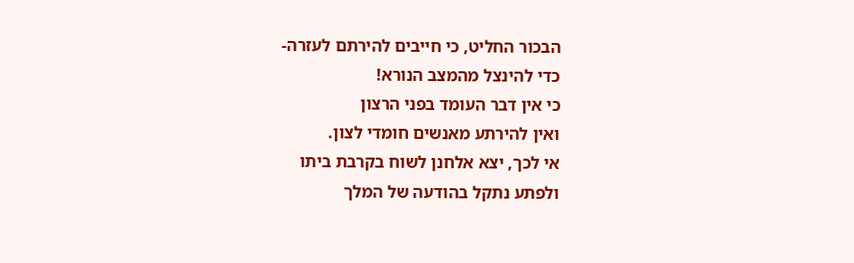הבכור החליט, כי חייבים להירתם לעזרה-
כדי להינצל מהמצב הנורא!
כי אין דבר העומד בפני הרצון
ואין להירתע מאנשים חומדי לצון.
אי לכך, יצא אלחנן לשוח בקרבת ביתו
ולפתע נתקל בהודעה של המלך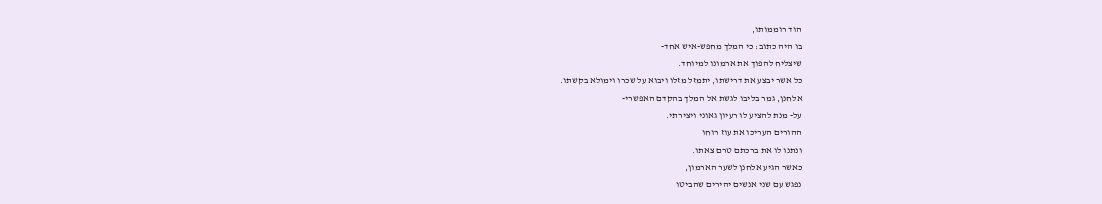הוד רוממותו,
בו היה כתוב: כי המלך מחפש-איש אחד-
שיצליח להפוך את ארמונו למיוחד.
כל אשר יבצע את דרישתו, יתמזל מזלו ויבוא על שכרו וימולא בקשתו.
אלחנן, גמר בליבו לגשת אל המלך בהקדם האפשרי-
על- מנת להציע לו רעיון גאוני ויצירתי.
ההורים העריכו את עוז רוחו
ונתנו לו את ברכתם טרם צאתו.
כאשר הגיע אלחנן לשער הארמון,
נפגש עם שני אנשים יהירים שהביטו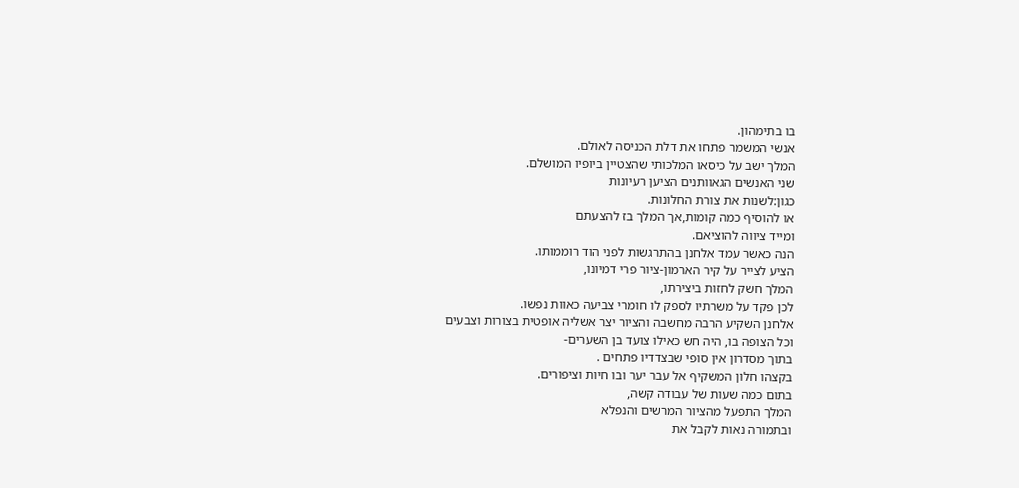בו בתימהון.
אנשי המשמר פתחו את דלת הכניסה לאולם.
המלך ישב על כיסאו המלכותי שהצטיין ביופיו המושלם.
שני האנשים הגאוותנים הציען רעיונות
כגון:לשנות את צורת החלונות.
או להוסיף כמה קומות,אך המלך בז להצעתם
ומייד ציווה להוציאם.
הנה כאשר עמד אלחנן בהתרגשות לפני הוד רוממותו.
הציע לצייר על קיר הארמון-ציור פרי דמיונו,
המלך חשק לחזות ביצירתו,
לכן פקד על משרתיו לספק לו חומרי צביעה כאוות נפשו.
אלחנן השקיע הרבה מחשבה והציור יצר אשליה אופטית בצורות וצבעים
וכל הצופה בו, היה חש כאילו צועד בן השערים-
בתוך מסדרון אין סופי שבצדדיו פתחים .
בקצהו חלון המשקיף אל עבר יער ובו חיות וציפורים.
בתום כמה שעות של עבודה קשה,
המלך התפעל מהציור המרשים והנפלא
ובתמורה נאות לקבל את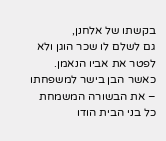בקשתו של אלחנן,
גם לשלם לו שכר הוגן ולא לפטר את אביו הנאמן.
כאשר הבן בישר למשפחתו – את הבשורה המשמחת
כל בני הבית הודו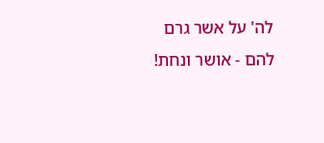לה' על אשר גרם להם - אושר ונחת!